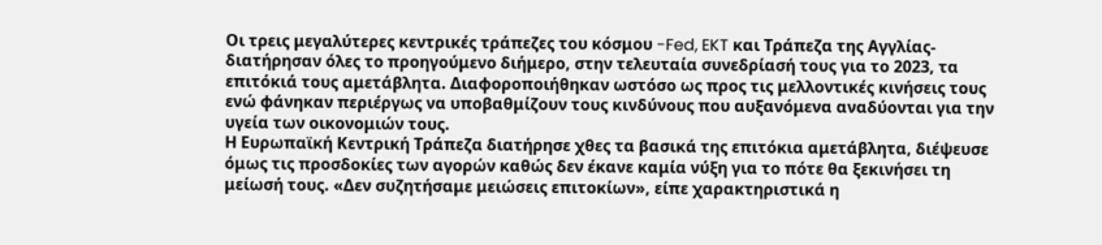Οι τρεις μεγαλύτερες κεντρικές τράπεζες του κόσμου -Fed, EKT και Τράπεζα της Αγγλίας- διατήρησαν όλες το προηγούμενο διήμερο, στην τελευταία συνεδρίασή τους για το 2023, τα επιτόκιά τους αμετάβλητα. Διαφοροποιήθηκαν ωστόσο ως προς τις μελλοντικές κινήσεις τους ενώ φάνηκαν περιέργως να υποβαθμίζουν τους κινδύνους που αυξανόμενα αναδύονται για την υγεία των οικονομιών τους.
Η Ευρωπαϊκή Κεντρική Τράπεζα διατήρησε χθες τα βασικά της επιτόκια αμετάβλητα, διέψευσε όμως τις προσδοκίες των αγορών καθώς δεν έκανε καμία νύξη για το πότε θα ξεκινήσει τη μείωσή τους. «Δεν συζητήσαμε μειώσεις επιτοκίων», είπε χαρακτηριστικά η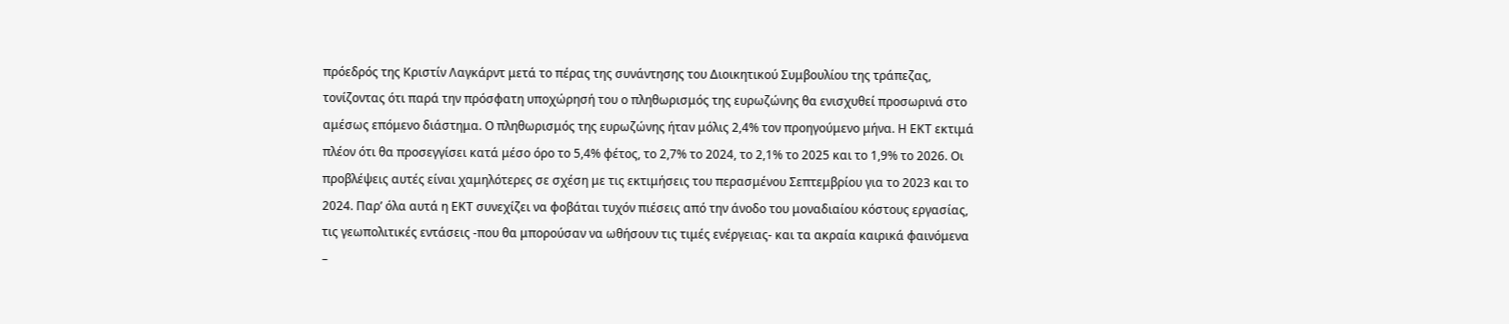πρόεδρός της Κριστίν Λαγκάρντ μετά το πέρας της συνάντησης του Διοικητικού Συμβουλίου της τράπεζας, τονίζοντας ότι παρά την πρόσφατη υποχώρησή του ο πληθωρισμός της ευρωζώνης θα ενισχυθεί προσωρινά στο αμέσως επόμενο διάστημα. Ο πληθωρισμός της ευρωζώνης ήταν μόλις 2,4% τον προηγούμενο μήνα. Η ΕΚΤ εκτιμά πλέον ότι θα προσεγγίσει κατά μέσο όρο το 5,4% φέτος, το 2,7% το 2024, το 2,1% το 2025 και το 1,9% το 2026. Οι προβλέψεις αυτές είναι χαμηλότερες σε σχέση με τις εκτιμήσεις του περασμένου Σεπτεμβρίου για το 2023 και το 2024. Παρ’ όλα αυτά η ΕΚΤ συνεχίζει να φοβάται τυχόν πιέσεις από την άνοδο του μοναδιαίου κόστους εργασίας, τις γεωπολιτικές εντάσεις -που θα μπορούσαν να ωθήσουν τις τιμές ενέργειας- και τα ακραία καιρικά φαινόμενα –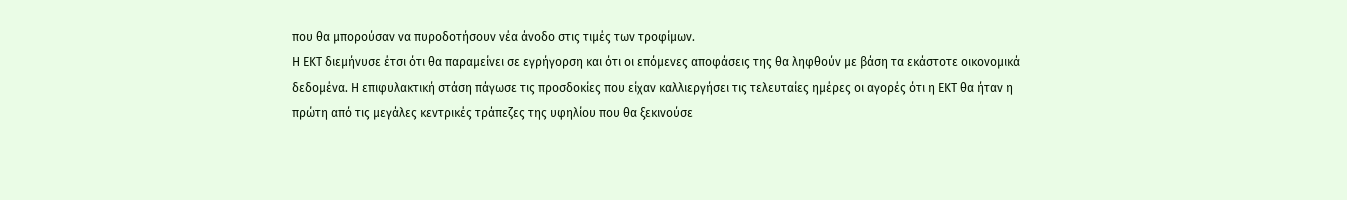που θα μπορούσαν να πυροδοτήσουν νέα άνοδο στις τιμές των τροφίμων.
Η ΕΚΤ διεμήνυσε έτσι ότι θα παραμείνει σε εγρήγορση και ότι οι επόμενες αποφάσεις της θα ληφθούν με βάση τα εκάστοτε οικονομικά δεδομένα. Η επιφυλακτική στάση πάγωσε τις προσδοκίες που είχαν καλλιεργήσει τις τελευταίες ημέρες οι αγορές ότι η ΕΚΤ θα ήταν η πρώτη από τις μεγάλες κεντρικές τράπεζες της υφηλίου που θα ξεκινούσε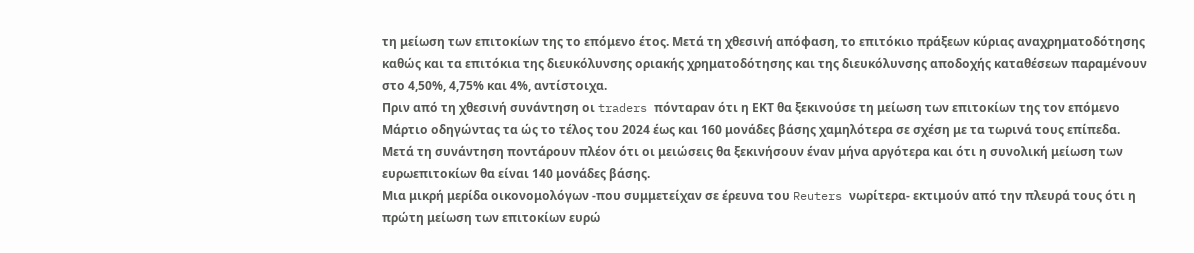τη μείωση των επιτοκίων της το επόμενο έτος. Μετά τη χθεσινή απόφαση, το επιτόκιο πράξεων κύριας αναχρηματοδότησης καθώς και τα επιτόκια της διευκόλυνσης οριακής χρηματοδότησης και της διευκόλυνσης αποδοχής καταθέσεων παραμένουν στο 4,50%, 4,75% και 4%, αντίστοιχα.
Πριν από τη χθεσινή συνάντηση οι traders πόνταραν ότι η ΕΚΤ θα ξεκινούσε τη μείωση των επιτοκίων της τον επόμενο Μάρτιο οδηγώντας τα ώς το τέλος του 2024 έως και 160 μονάδες βάσης χαμηλότερα σε σχέση με τα τωρινά τους επίπεδα. Μετά τη συνάντηση ποντάρουν πλέον ότι οι μειώσεις θα ξεκινήσουν έναν μήνα αργότερα και ότι η συνολική μείωση των ευρωεπιτοκίων θα είναι 140 μονάδες βάσης.
Μια μικρή μερίδα οικονομολόγων -που συμμετείχαν σε έρευνα του Reuters νωρίτερα- εκτιμούν από την πλευρά τους ότι η πρώτη μείωση των επιτοκίων ευρώ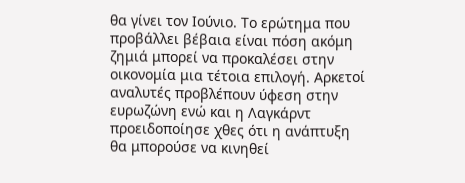θα γίνει τον Ιούνιο. Το ερώτημα που προβάλλει βέβαια είναι πόση ακόμη ζημιά μπορεί να προκαλέσει στην οικονομία μια τέτοια επιλογή. Αρκετοί αναλυτές προβλέπουν ύφεση στην ευρωζώνη ενώ και η Λαγκάρντ προειδοποίησε χθες ότι η ανάπτυξη θα μπορούσε να κινηθεί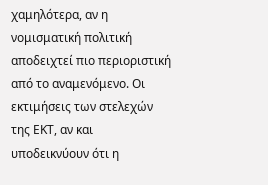χαμηλότερα, αν η νομισματική πολιτική αποδειχτεί πιο περιοριστική από το αναμενόμενο. Οι εκτιμήσεις των στελεχών της ΕΚΤ, αν και υποδεικνύουν ότι η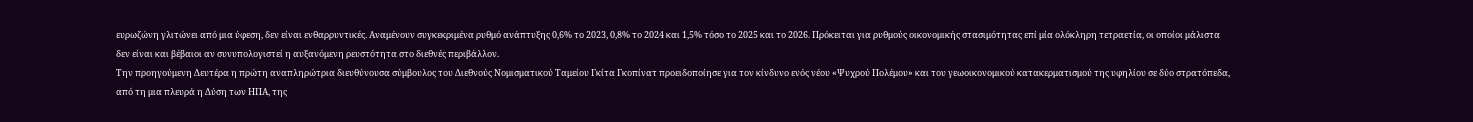ευρωζώνη γλιτώνει από μια ύφεση, δεν είναι ενθαρρυντικές. Αναμένουν συγκεκριμένα ρυθμό ανάπτυξης 0,6% το 2023, 0,8% το 2024 και 1,5% τόσο το 2025 και το 2026. Πρόκειται για ρυθμούς οικονομικής στασιμότητας επί μία ολόκληρη τετραετία, οι οποίοι μάλιστα δεν είναι και βέβαιοι αν συνυπολογιστεί η αυξανόμενη ρευστότητα στο διεθνές περιβάλλον.
Την προηγούμενη Δευτέρα η πρώτη αναπληρώτρια διευθύνουσα σύμβουλος του Διεθνούς Νομισματικού Ταμείου Γκίτα Γκοπίνατ προειδοποίησε για τον κίνδυνο ενός νέου «Ψυχρού Πολέμου» και του γεωοικονομικού κατακερματισμού της υφηλίου σε δύο στρατόπεδα, από τη μια πλευρά η Δύση των ΗΠΑ, της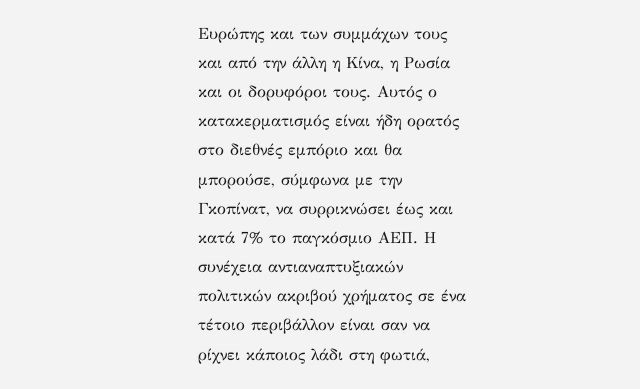Ευρώπης και των συμμάχων τους και από την άλλη η Κίνα, η Ρωσία και οι δορυφόροι τους. Αυτός ο κατακερματισμός είναι ήδη ορατός στο διεθνές εμπόριο και θα μπορούσε, σύμφωνα με την Γκοπίνατ, να συρρικνώσει έως και κατά 7% το παγκόσμιο ΑΕΠ. Η συνέχεια αντιαναπτυξιακών πολιτικών ακριβού χρήματος σε ένα τέτοιο περιβάλλον είναι σαν να ρίχνει κάποιος λάδι στη φωτιά,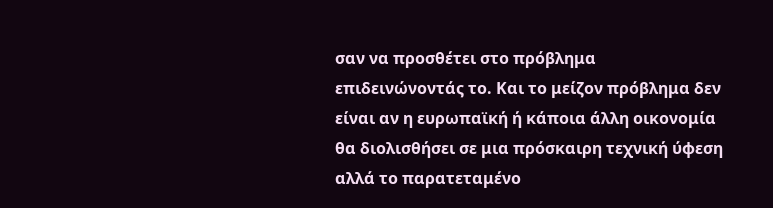σαν να προσθέτει στο πρόβλημα επιδεινώνοντάς το. Και το μείζον πρόβλημα δεν είναι αν η ευρωπαϊκή ή κάποια άλλη οικονομία θα διολισθήσει σε μια πρόσκαιρη τεχνική ύφεση αλλά το παρατεταμένο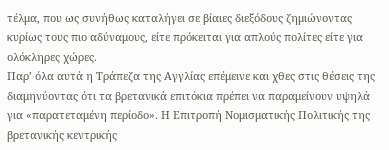τέλμα, που ως συνήθως καταλήγει σε βίαιες διεξόδους ζημιώνοντας κυρίως τους πιο αδύναμους, είτε πρόκειται για απλούς πολίτες είτε για ολόκληρες χώρες.
Παρ’ όλα αυτά η Τράπεζα της Αγγλίας επέμεινε και χθες στις θέσεις της διαμηνύοντας ότι τα βρετανικά επιτόκια πρέπει να παραμείνουν υψηλά για «παρατεταμένη περίοδο». Η Επιτροπή Νομισματικής Πολιτικής της βρετανικής κεντρικής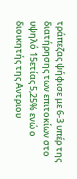τράπεζας ψήφισε με 6-3 υπέρ της διατήρησης των επιτοκίων στο υψηλό 15ετίας 5,25% ενώ ο διοικητής της Αντριου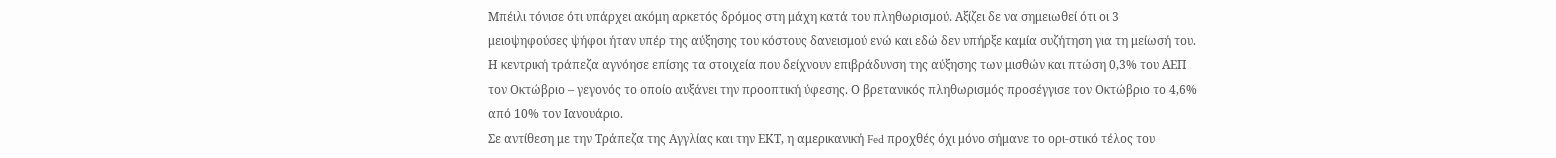Μπέιλι τόνισε ότι υπάρχει ακόμη αρκετός δρόμος στη μάχη κατά του πληθωρισμού. Αξίζει δε να σημειωθεί ότι οι 3 μειοψηφούσες ψήφοι ήταν υπέρ της αύξησης του κόστους δανεισμού ενώ και εδώ δεν υπήρξε καμία συζήτηση για τη μείωσή του. Η κεντρική τράπεζα αγνόησε επίσης τα στοιχεία που δείχνουν επιβράδυνση της αύξησης των μισθών και πτώση 0,3% του ΑΕΠ τον Οκτώβριο – γεγονός το οποίο αυξάνει την προοπτική ύφεσης. Ο βρετανικός πληθωρισμός προσέγγισε τον Οκτώβριο το 4,6% από 10% τον Ιανουάριο.
Σε αντίθεση με την Τράπεζα της Αγγλίας και την ΕΚΤ, η αμερικανική Fed προχθές όχι μόνο σήμανε το ορι-στικό τέλος του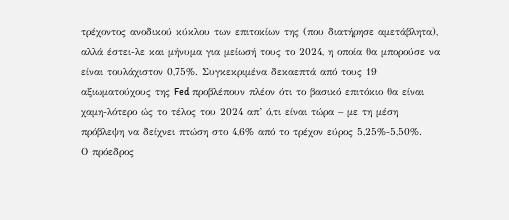τρέχοντος ανοδικού κύκλου των επιτοκίων της (που διατήρησε αμετάβλητα), αλλά έστει-λε και μήνυμα για μείωσή τους το 2024, η οποία θα μπορούσε να είναι τουλάχιστον 0,75%. Συγκεκριμένα δεκαεπτά από τους 19 αξιωματούχους της Fed προβλέπουν πλέον ότι το βασικό επιτόκιο θα είναι χαμη-λότερο ώς το τέλος του 2024 απ’ ό,τι είναι τώρα – με τη μέση πρόβλεψη να δείχνει πτώση στο 4,6% από το τρέχον εύρος 5,25%-5,50%.
Ο πρόεδρος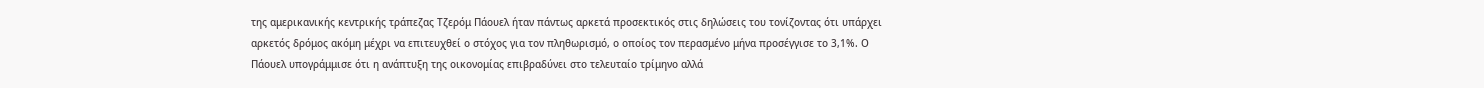της αμερικανικής κεντρικής τράπεζας Τζερόμ Πάουελ ήταν πάντως αρκετά προσεκτικός στις δηλώσεις του τονίζοντας ότι υπάρχει αρκετός δρόμος ακόμη μέχρι να επιτευχθεί ο στόχος για τον πληθωρισμό, ο οποίος τον περασμένο μήνα προσέγγισε το 3,1%. Ο Πάουελ υπογράμμισε ότι η ανάπτυξη της οικονομίας επιβραδύνει στο τελευταίο τρίμηνο αλλά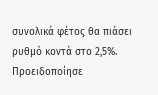συνολικά φέτος θα πιάσει ρυθμό κοντά στο 2,5%. Προειδοποίησε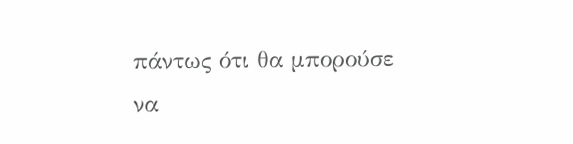πάντως ότι θα μπορούσε να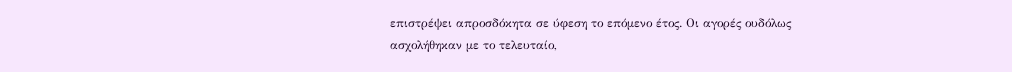επιστρέψει απροσδόκητα σε ύφεση το επόμενο έτος. Οι αγορές ουδόλως ασχολήθηκαν με το τελευταίο,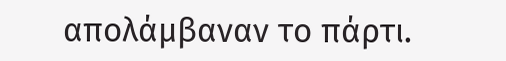απολάμβαναν το πάρτι.